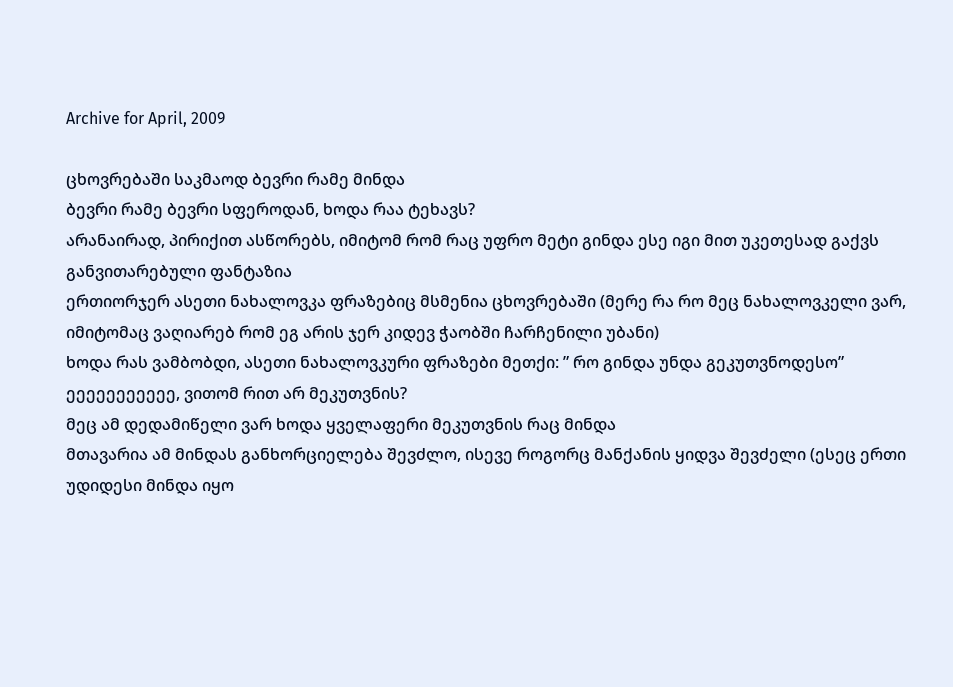Archive for April, 2009

ცხოვრებაში საკმაოდ ბევრი რამე მინდა
ბევრი რამე ბევრი სფეროდან, ხოდა რაა ტეხავს?
არანაირად, პირიქით ასწორებს, იმიტომ რომ რაც უფრო მეტი გინდა ესე იგი მით უკეთესად გაქვს განვითარებული ფანტაზია
ერთიორჯერ ასეთი ნახალოვკა ფრაზებიც მსმენია ცხოვრებაში (მერე რა რო მეც ნახალოვკელი ვარ, იმიტომაც ვაღიარებ რომ ეგ არის ჯერ კიდევ ჭაობში ჩარჩენილი უბანი)
ხოდა რას ვამბობდი, ასეთი ნახალოვკური ფრაზები მეთქი: ” რო გინდა უნდა გეკუთვნოდესო”
ეეეეეეეეეეე, ვითომ რით არ მეკუთვნის?
მეც ამ დედამიწელი ვარ ხოდა ყველაფერი მეკუთვნის რაც მინდა
მთავარია ამ მინდას განხორციელება შევძლო, ისევე როგორც მანქანის ყიდვა შევძელი (ესეც ერთი უდიდესი მინდა იყო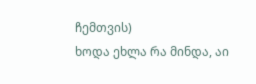ჩემთვის)
ხოდა ეხლა რა მინდა, აი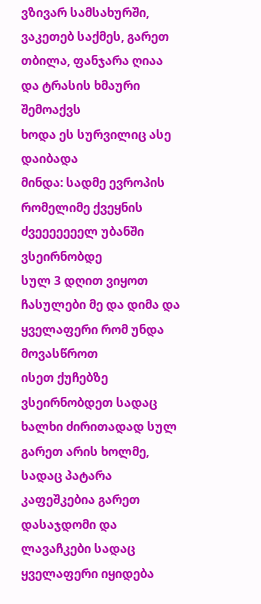ვზივარ სამსახურში, ვაკეთებ საქმეს, გარეთ თბილა, ფანჯარა ღიაა და ტრასის ხმაური შემოაქვს
ხოდა ეს სურვილიც ასე დაიბადა
მინდა: სადმე ევროპის რომელიმე ქვეყნის ძვეეეეეეელ უბანში ვსეირნობდე
სულ 3 დღით ვიყოთ ჩასულები მე და დიმა და ყველაფერი რომ უნდა მოვასწროთ
ისეთ ქუჩებზე ვსეირნობდეთ სადაც ხალხი ძირითადად სულ გარეთ არის ხოლმე, სადაც პატარა კაფეშკებია გარეთ დასაჯდომი და ლავაჩკები სადაც ყველაფერი იყიდება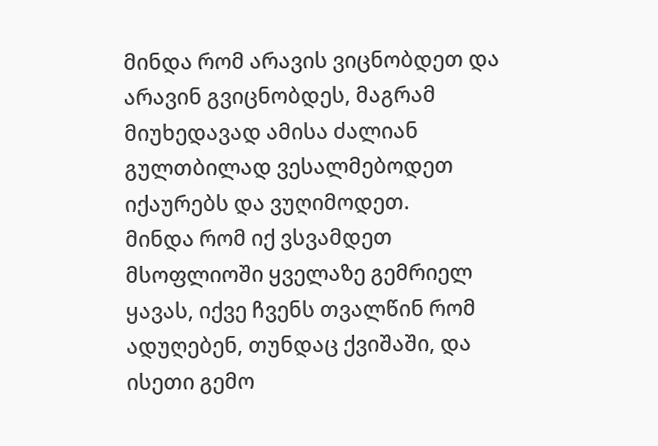მინდა რომ არავის ვიცნობდეთ და არავინ გვიცნობდეს, მაგრამ მიუხედავად ამისა ძალიან გულთბილად ვესალმებოდეთ იქაურებს და ვუღიმოდეთ.
მინდა რომ იქ ვსვამდეთ მსოფლიოში ყველაზე გემრიელ ყავას, იქვე ჩვენს თვალწინ რომ ადუღებენ, თუნდაც ქვიშაში, და ისეთი გემო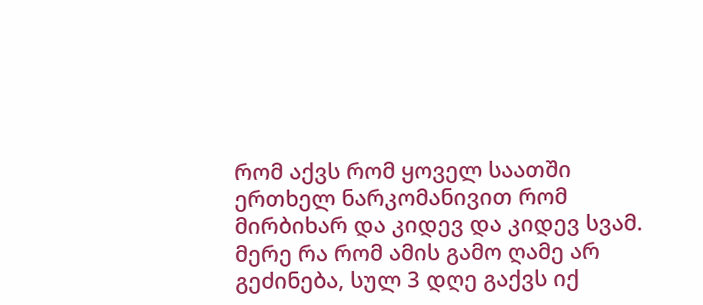რომ აქვს რომ ყოველ საათში ერთხელ ნარკომანივით რომ მირბიხარ და კიდევ და კიდევ სვამ. მერე რა რომ ამის გამო ღამე არ გეძინება, სულ 3 დღე გაქვს იქ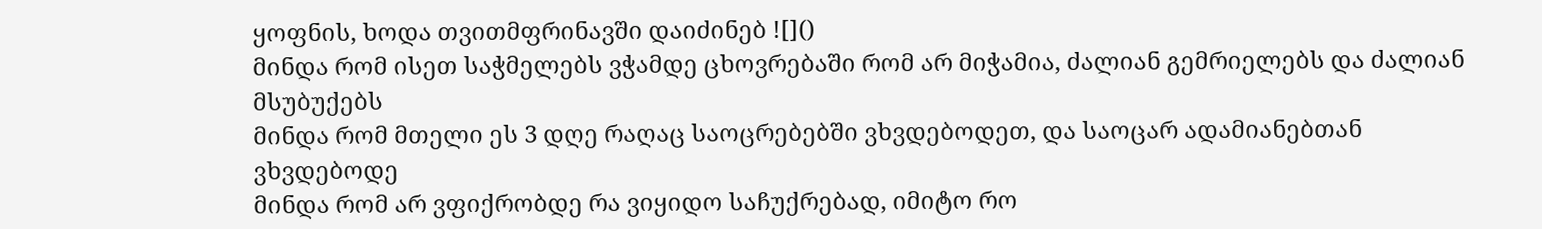ყოფნის, ხოდა თვითმფრინავში დაიძინებ ![]()
მინდა რომ ისეთ საჭმელებს ვჭამდე ცხოვრებაში რომ არ მიჭამია, ძალიან გემრიელებს და ძალიან მსუბუქებს
მინდა რომ მთელი ეს 3 დღე რაღაც საოცრებებში ვხვდებოდეთ, და საოცარ ადამიანებთან ვხვდებოდე
მინდა რომ არ ვფიქრობდე რა ვიყიდო საჩუქრებად, იმიტო რო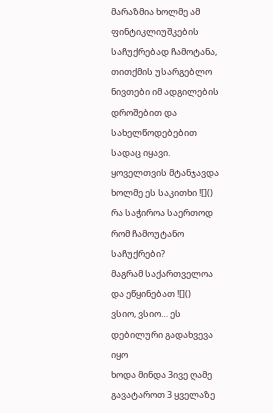მარაზმია ხოლმე ამ ფინტიკლიუშკების საჩუქრებად ჩამოტანა, თითქმის უსარგებლო ნივთები იმ ადგილების დროშებით და სახელწოდებებით სადაც იყავი.
ყოველთვის მტანჯავდა ხოლმე ეს საკითხი ![]()
რა საჭიროა საერთოდ რომ ჩამოუტანო საჩუქრები?
მაგრამ საქართველოა და ეწყინებათ ![]()
ვსიო, ვსიო… ეს დებილური გადახვევა იყო
ხოდა მინდა 3ივე ღამე გავატაროთ 3 ყველაზე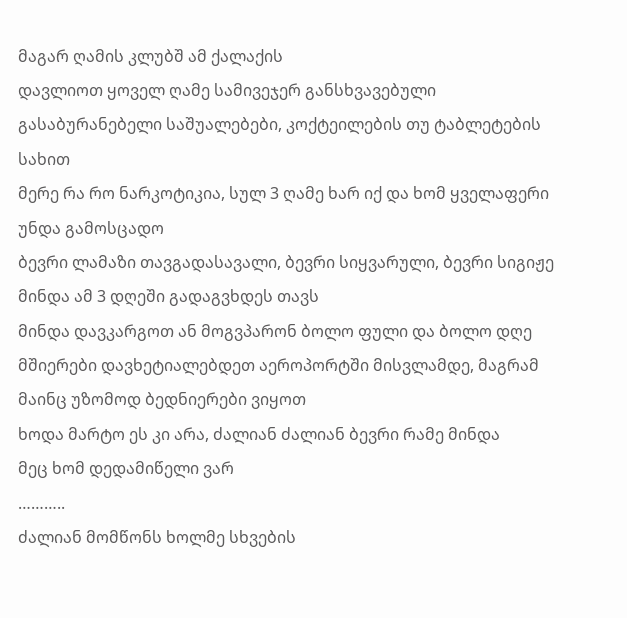მაგარ ღამის კლუბშ ამ ქალაქის
დავლიოთ ყოველ ღამე სამივეჯერ განსხვავებული გასაბურანებელი საშუალებები, კოქტეილების თუ ტაბლეტების სახით
მერე რა რო ნარკოტიკია, სულ 3 ღამე ხარ იქ და ხომ ყველაფერი უნდა გამოსცადო
ბევრი ლამაზი თავგადასავალი, ბევრი სიყვარული, ბევრი სიგიჟე მინდა ამ 3 დღეში გადაგვხდეს თავს
მინდა დავკარგოთ ან მოგვპარონ ბოლო ფული და ბოლო დღე მშიერები დავხეტიალებდეთ აეროპორტში მისვლამდე, მაგრამ მაინც უზომოდ ბედნიერები ვიყოთ
ხოდა მარტო ეს კი არა, ძალიან ძალიან ბევრი რამე მინდა
მეც ხომ დედამიწელი ვარ
………..
ძალიან მომწონს ხოლმე სხვების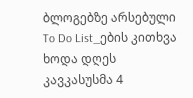ბლოგებზე არსებული To Do List_ების კითხვა
ხოდა დღეს კავკასუსმა 4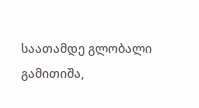საათამდე გლობალი გამითიშა,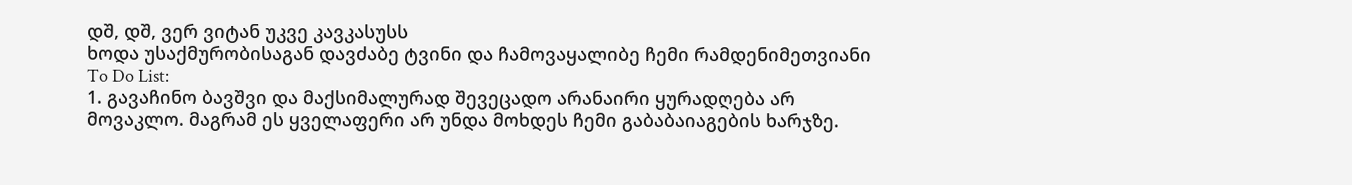დშ, დშ, ვერ ვიტან უკვე კავკასუსს
ხოდა უსაქმურობისაგან დავძაბე ტვინი და ჩამოვაყალიბე ჩემი რამდენიმეთვიანი
To Do List:
1. გავაჩინო ბავშვი და მაქსიმალურად შევეცადო არანაირი ყურადღება არ მოვაკლო. მაგრამ ეს ყველაფერი არ უნდა მოხდეს ჩემი გაბაბაიაგების ხარჯზე.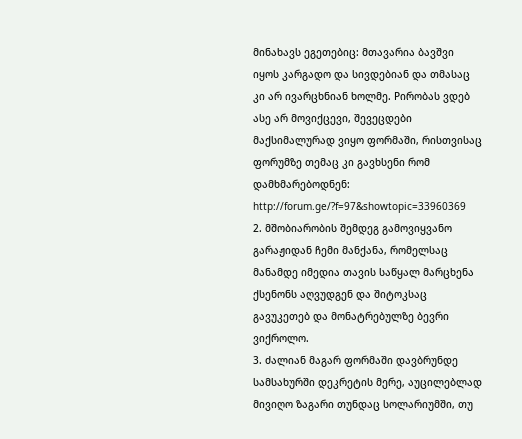მინახავს ეგეთებიც: მთავარია ბავშვი იყოს კარგადო და სივდებიან და თმასაც კი არ ივარცხნიან ხოლმე. Pირობას ვდებ ასე არ მოვიქცევი, შევეცდები მაქსიმალურად ვიყო ფორმაში, რისთვისაც ფორუმზე თემაც კი გავხსენი რომ დამხმარებოდნენ:
http://forum.ge/?f=97&showtopic=33960369
2. მშობიარობის შემდეგ გამოვიყვანო გარაჟიდან ჩემი მანქანა, რომელსაც მანამდე იმედია თავის საწყალ მარცხენა ქსენონს აღვუდგენ და შიტოკსაც გავუკეთებ და მონატრებულზე ბევრი ვიქროლო.
3. ძალიან მაგარ ფორმაში დავბრუნდე სამსახურში დეკრეტის მერე, აუცილებლად მივიღო ზაგარი თუნდაც სოლარიუმში, თუ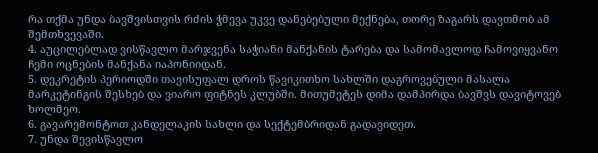რა თქმა უნდა ბავშვისთვის რძის ჭმევა უკვე დანებებული მექნება, თორე ზაგარს დავთმობ ამ შემთხვევაში.
4. აუცილებლად ვისწავლო მარჯვენა საჭიანი მანქანის ტარება და სამომავლოდ ჩამოვიყვანო ჩემი ოცნების მანქანა იაპონიიდან.
5. დეკრეტის პერიოდში თავისუფალ დროს წავიკითხო სახლში დაგროვებული მასალა მარკეტინგის შესხებ და ვიარო ფიტნეს კლუბში. მითუმეტეს დიმა დამპირდა ბავშვს დავიტოვებ ხოლმეო.
6. გავარემონტოთ კანდელაკის სახლი და სექტემბრიდან გადავიდეთ.
7. უნდა შევისწავლო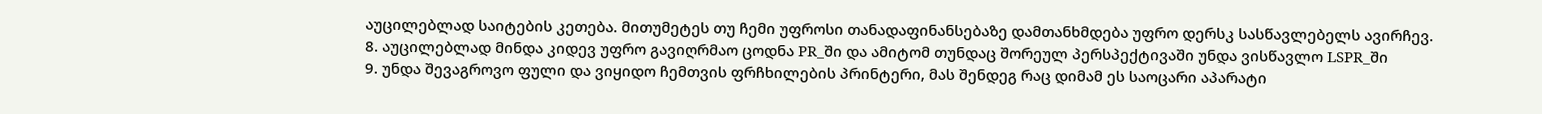აუცილებლად საიტების კეთება. მითუმეტეს თუ ჩემი უფროსი თანადაფინანსებაზე დამთანხმდება უფრო დერსკ სასწავლებელს ავირჩევ.
8. აუცილებლად მინდა კიდევ უფრო გავიღრმაო ცოდნა PR_ში და ამიტომ თუნდაც შორეულ პერსპექტივაში უნდა ვისწავლო LSPR_ში
9. უნდა შევაგროვო ფული და ვიყიდო ჩემთვის ფრჩხილების პრინტერი, მას შენდეგ რაც დიმამ ეს საოცარი აპარატი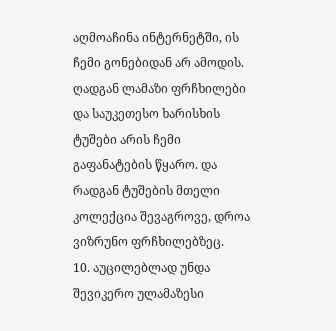აღმოაჩინა ინტერნეტში, ის ჩემი გონებიდან არ ამოდის. ღადგან ლამაზი ფრჩხილები და საუკეთესო ხარისხის ტუშები არის ჩემი გაფანატების წყარო. და რადგან ტუშების მთელი კოლექცია შევაგროვე, დროა ვიზრუნო ფრჩხილებზეც.
10. აუცილებლად უნდა შევიკერო ულამაზესი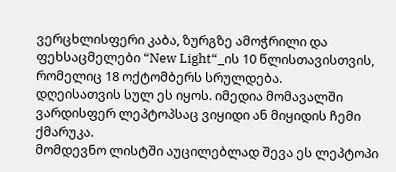ვერცხლისფერი კაბა, ზურგზე ამოჭრილი და ფეხსაცმელები “New Light“_ის 10 წლისთავისთვის, რომელიც 18 ოქტომბერს სრულდება.
დღეისათვის სულ ეს იყოს. იმედია მომავალში ვარდისფერ ლეპტოპსაც ვიყიდი ან მიყიდის ჩემი ქმარუკა.
მომდევნო ლისტში აუცილებლად შევა ეს ლეპტოპი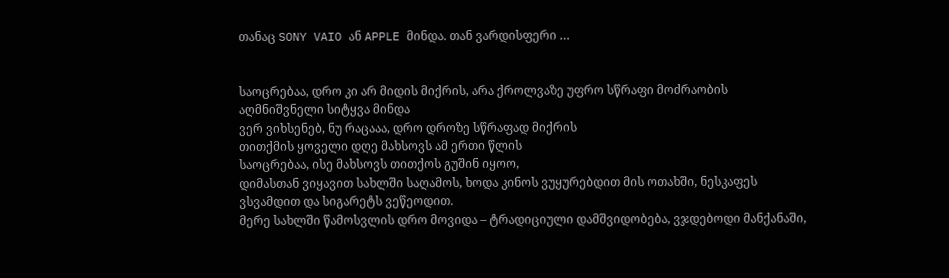თანაც SONY VAIO ან APPLE მინდა. თან ვარდისფერი …


საოცრებაა, დრო კი არ მიდის მიქრის, არა ქროლვაზე უფრო სწრაფი მოძრაობის აღმნიშვნელი სიტყვა მინდა
ვერ ვიხსენებ, ნუ რაცააა, დრო დროზე სწრაფად მიქრის
თითქმის ყოველი დღე მახსოვს ამ ერთი წლის
საოცრებაა, ისე მახსოვს თითქოს გუშინ იყოო,
დიმასთან ვიყავით სახლში საღამოს, ხოდა კინოს ვუყურებდით მის ოთახში, ნესკაფეს ვსვამდით და სიგარეტს ვეწეოდით.
მერე სახლში წამოსვლის დრო მოვიდა – ტრადიციული დამშვიდობება, ვჯდებოდი მანქანაში,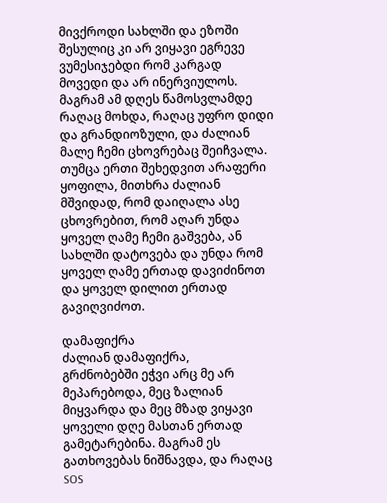მივქროდი სახლში და ეზოში შესულიც კი არ ვიყავი ეგრევე ვუმესიჯებდი რომ კარგად მოვედი და არ ინერვიულოს.
მაგრამ ამ დღეს წამოსვლამდე რაღაც მოხდა, რაღაც უფრო დიდი და გრანდიოზული, და ძალიან მალე ჩემი ცხოვრებაც შეიჩვალა. თუმცა ერთი შეხედვით არაფერი ყოფილა, მითხრა ძალიან მშვიდად, რომ დაიღალა ასე ცხოვრებით, რომ აღარ უნდა ყოველ ღამე ჩემი გაშვება, ან სახლში დატოვება და უნდა რომ ყოველ ღამე ერთად დავიძინოთ და ყოველ დილით ერთად გავიღვიძოთ.

დამაფიქრა
ძალიან დამაფიქრა,
გრძნობებში ეჭვი არც მე არ მეპარებოდა, მეც ზალიან მიყვარდა და მეც მზად ვიყავი ყოველი დღე მასთან ერთად გამეტარებინა. მაგრამ ეს გათხოვებას ნიშნავდა, და რაღაც SOS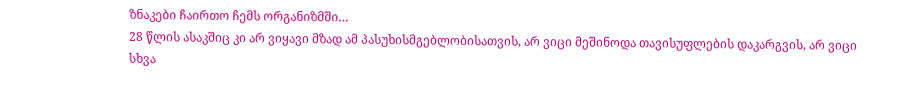ზნაკები ჩაირთო ჩემს ორგანიზმში…
28 წლის ასაკშიც კი არ ვიყავი მზად ამ პასუხისმგებლობისათვის, არ ვიცი მეშინოდა თავისუფლების დაკარგვის, არ ვიცი სხვა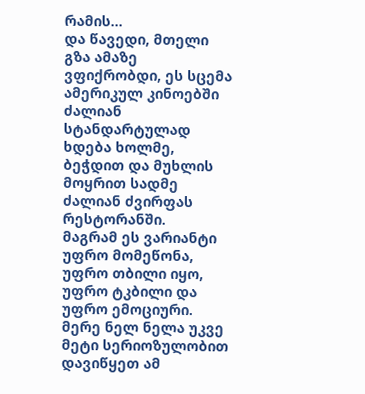რამის…
და წავედი, მთელი გზა ამაზე ვფიქრობდი, ეს სცემა ამერიკულ კინოებში ძალიან სტანდარტულად ხდება ხოლმე, ბეჭდით და მუხლის მოყრით სადმე ძალიან ძვირფას რესტორანში.
მაგრამ ეს ვარიანტი უფრო მომეწონა, უფრო თბილი იყო, უფრო ტკბილი და უფრო ემოციური.
მერე ნელ ნელა უკვე მეტი სერიოზულობით დავიწყეთ ამ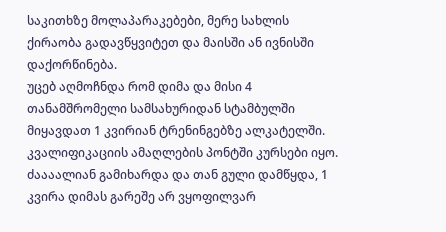საკითხზე მოლაპარაკებები, მერე სახლის ქირაობა გადავწყვიტეთ და მაისში ან ივნისში დაქორწინება.
უცებ აღმოჩნდა რომ დიმა და მისი 4 თანამშრომელი სამსახურიდან სტამბულში მიყავდათ 1 კვირიან ტრენინგებზე ალკატელში. კვალიფიკაციის ამაღლების პონტში კურსები იყო. ძაააალიან გამიხარდა და თან გული დამწყდა, 1 კვირა დიმას გარეშე არ ვყოფილვარ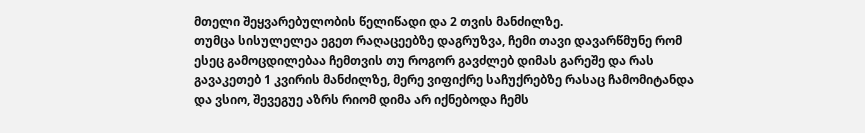მთელი შეყვარებულობის წელიწადი და 2 თვის მანძილზე.
თუმცა სისულელეა ეგეთ რაღაცეებზე დაგრუზვა, ჩემი თავი დავარწმუნე რომ ესეც გამოცდილებაა ჩემთვის თუ როგორ გავძლებ დიმას გარეშე და რას გავაკეთებ 1 კვირის მანძილზე, მერე ვიფიქრე საჩუქრებზე რასაც ჩამომიტანდა და ვსიო, შევეგუე აზრს რიომ დიმა არ იქნებოდა ჩემს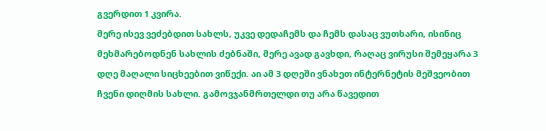გვერდით 1 კვირა.
მერე ისევ ვეძებდით სახლს, უკვე დედაჩემს და ჩემს დასაც ვუთხარი, ისინიც მეხმარებოდნენ სახლის ძებნაში, მერე ავად გავხდი, რაღაც ვირუსი შემეყარა 3 დღე მაღალი სიცხეებით ვიწექი. აი ამ 3 დღეში ვნახეთ ინტერნეტის მეშვეობით ჩვენი დიღმის სახლი. გამოვჯანმრთელდი თუ არა წავედით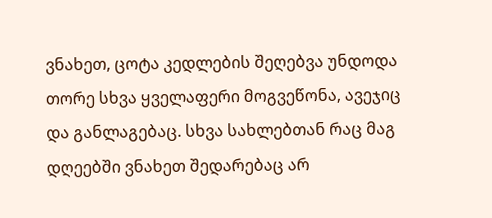ვნახეთ, ცოტა კედლების შეღებვა უნდოდა თორე სხვა ყველაფერი მოგვეწონა, ავეჯიც და განლაგებაც. სხვა სახლებთან რაც მაგ დღეებში ვნახეთ შედარებაც არ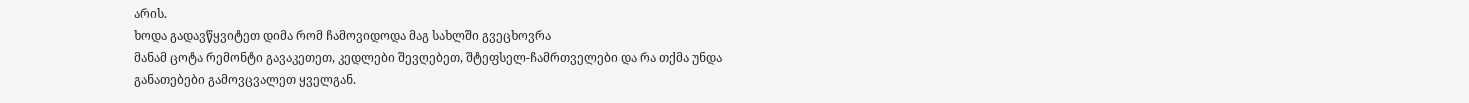არის.
ხოდა გადავწყვიტეთ დიმა რომ ჩამოვიდოდა მაგ სახლში გვეცხოვრა
მანამ ცოტა რემონტი გავაკეთეთ, კედლები შევღებეთ, შტეფსელ-ჩამრთველები და რა თქმა უნდა განათებები გამოვცვალეთ ყველგან.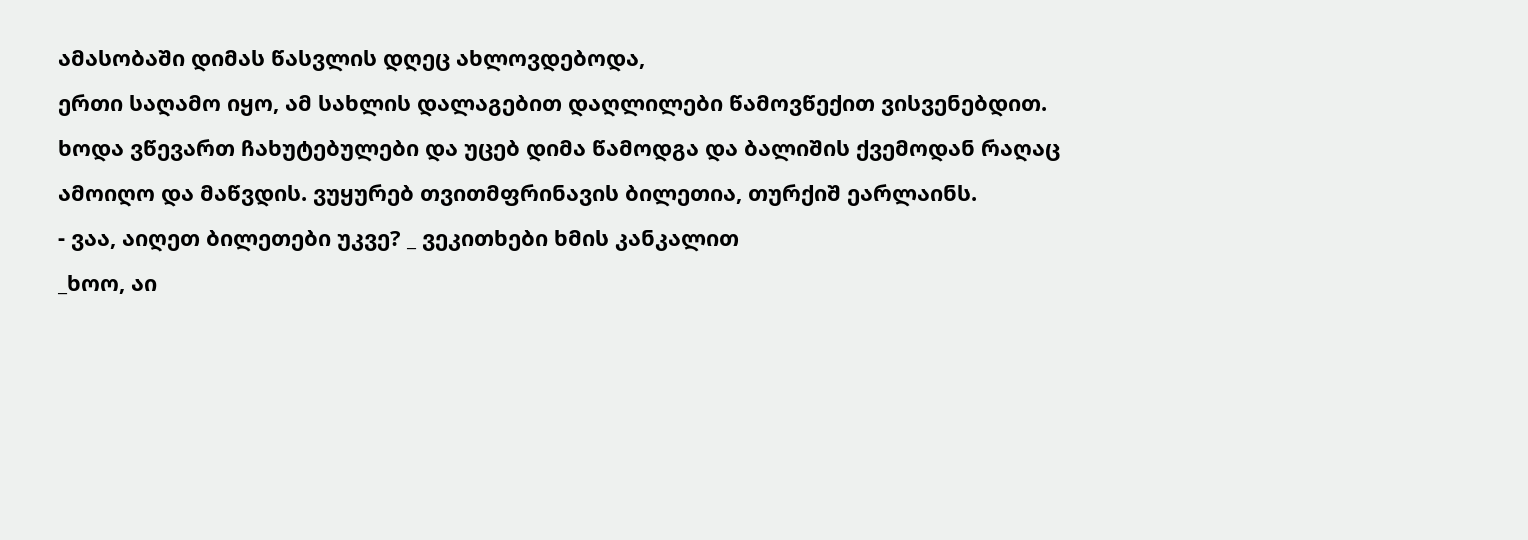ამასობაში დიმას წასვლის დღეც ახლოვდებოდა,
ერთი საღამო იყო, ამ სახლის დალაგებით დაღლილები წამოვწექით ვისვენებდით. ხოდა ვწევართ ჩახუტებულები და უცებ დიმა წამოდგა და ბალიშის ქვემოდან რაღაც ამოიღო და მაწვდის. ვუყურებ თვითმფრინავის ბილეთია, თურქიშ ეარლაინს.
- ვაა, აიღეთ ბილეთები უკვე? _ ვეკითხები ხმის კანკალით
_ხოო, აი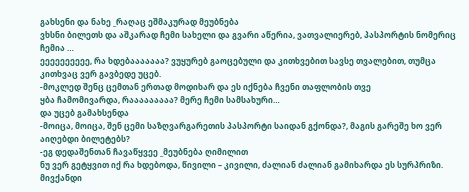გახსენი და ნახე _რაღაც ეშმაკურად მეუბნება
ვხსნი ბილეთს და აშკარად ჩემი სახელი და გვარი აწერია, ვათვალიერებ, პასპორტის ნომერიც ჩემია …
ეეეეეეეეეე, რა ხდებააააააა? ვუყურებ გაოცებული და კითხვებით სავსე თვალებით, თუმცა კითხვაც ვერ გავბედე უცებ.
-მოკლედ შენც ცემთან ერთად მოდიხარ და ეს იქნება ჩვენი თაფლობის თვე
ყბა ჩამომივარდა, რააააააააა? მერე ჩემი სამსახური…
და უცებ გამახსენდა
-მოიცა, მოიცა, შენ ცემი საზღვარგარეთის პასპორტი საიდან გქონდა?, მაგის გარეშე ხო ვერ აიღებდი ბილეტებს?
-ეგ დედაშენთან ჩავაწყვეე _მეუბნება ღიმილით
ნუ ვერ გეტყვით იქ რა ხდებოდა, წივილი – კივილი, ძალიან ძალიან გამიხარდა ეს სურპრიზი. მივქანდი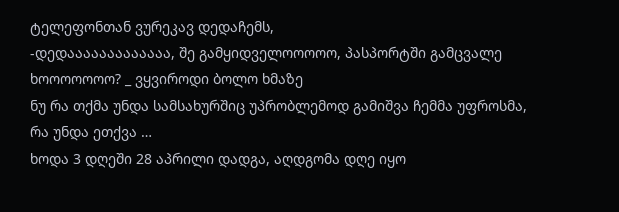ტელეფონთან ვურეკავ დედაჩემს,
-დედააააააააააააა, შე გამყიდველოოოოო, პასპორტში გამცვალე ხოოოოოოო? _ ვყვიროდი ბოლო ხმაზე
ნუ რა თქმა უნდა სამსახურშიც უპრობლემოდ გამიშვა ჩემმა უფროსმა, რა უნდა ეთქვა …
ხოდა 3 დღეში 28 აპრილი დადგა, აღდგომა დღე იყო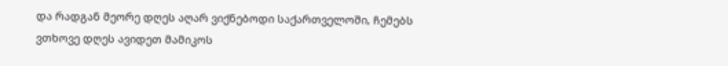და რადგან მეორე დღეს აღარ ვიქნებოდი საქართველოში, ჩემებს ვთხოვე დღეს ავიდეთ მამიკოს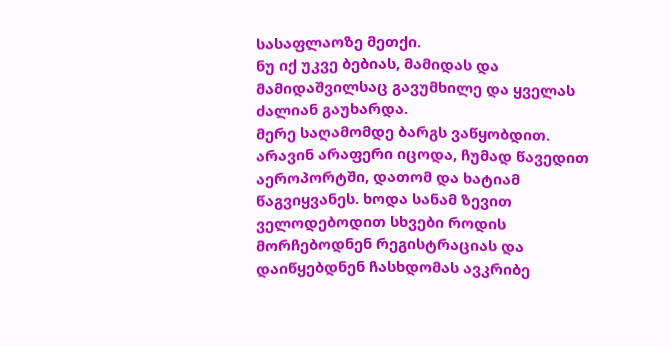სასაფლაოზე მეთქი.
ნუ იქ უკვე ბებიას, მამიდას და მამიდაშვილსაც გავუმხილე და ყველას ძალიან გაუხარდა.
მერე საღამომდე ბარგს ვაწყობდით.
არავინ არაფერი იცოდა, ჩუმად წავედით აეროპორტში, დათომ და ხატიამ წაგვიყვანეს. ხოდა სანამ ზევით ველოდებოდით სხვები როდის მორჩებოდნენ რეგისტრაციას და დაიწყებდნენ ჩასხდომას ავკრიბე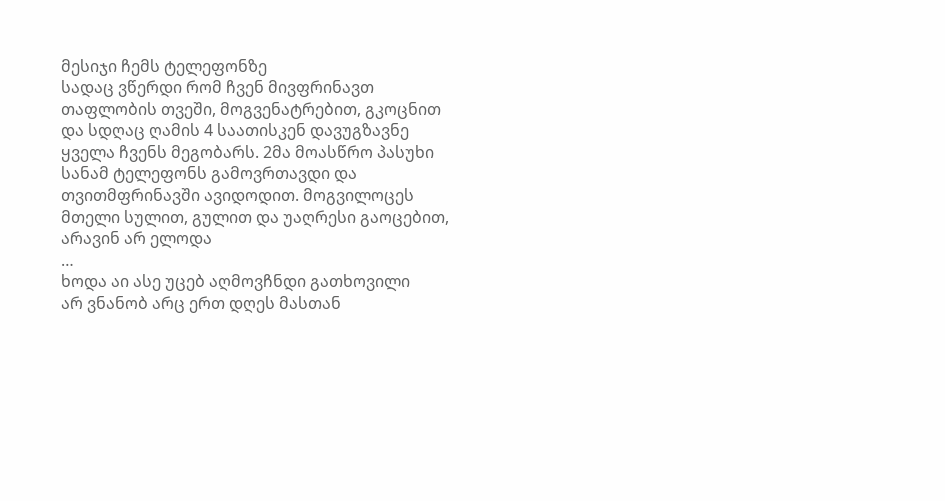მესიჯი ჩემს ტელეფონზე
სადაც ვწერდი რომ ჩვენ მივფრინავთ თაფლობის თვეში, მოგვენატრებით, გკოცნით და სდღაც ღამის 4 საათისკენ დავუგზავნე ყველა ჩვენს მეგობარს. 2მა მოასწრო პასუხი სანამ ტელეფონს გამოვრთავდი და თვითმფრინავში ავიდოდით. მოგვილოცეს მთელი სულით, გულით და უაღრესი გაოცებით, არავინ არ ელოდა
…
ხოდა აი ასე უცებ აღმოვჩნდი გათხოვილი
არ ვნანობ არც ერთ დღეს მასთან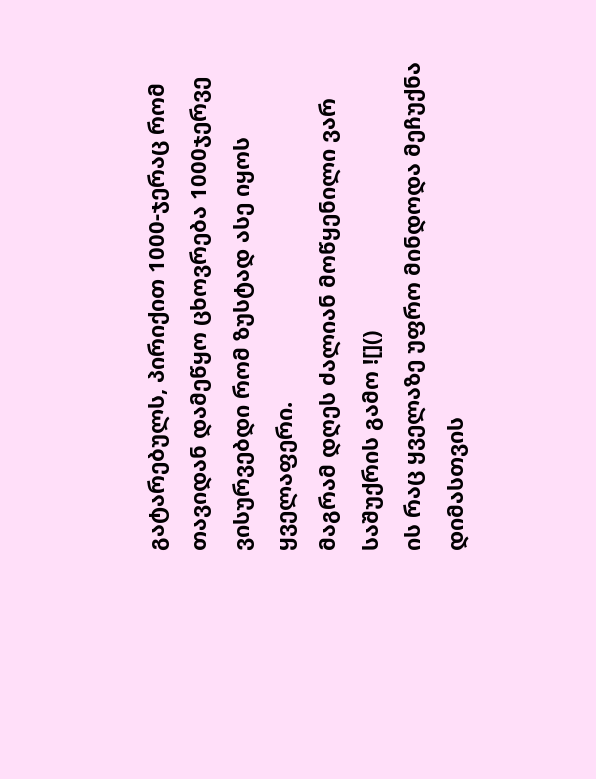გატარებულს, პირიქით 1000-ჯერაც რომ თავიდან დამეწყო ცხოვრება 1000ჯერვე ვისურვებდი რომ ზუსტად ასე იყოს ყველაფერი.
მაგრამ დღეს ძალიან მოწყენილი ვარ საშუქრის გამო ![]()
ის რაც ყველაზე უფრო მინდოდა მეჩუქნა დიმასთვის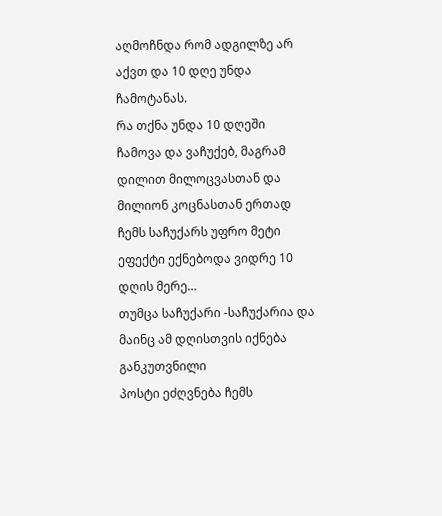აღმოჩნდა რომ ადგილზე არ აქვთ და 10 დღე უნდა ჩამოტანას.
რა თქნა უნდა 10 დღეში ჩამოვა და ვაჩუქებ, მაგრამ დილით მილოცვასთან და მილიონ კოცნასთან ერთად ჩემს საჩუქარს უფრო მეტი ეფექტი ექნებოდა ვიდრე 10 დღის მერე…
თუმცა საჩუქარი -საჩუქარია და მაინც ამ დღისთვის იქნება განკუთვნილი
პოსტი ეძღვნება ჩემს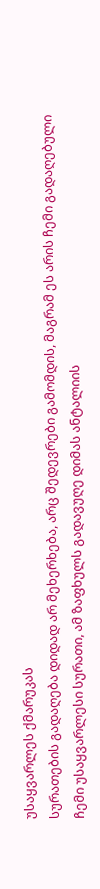უსაყვარლეს ქმარუკას
სურათების გადაღება დიდად არ მეხერხება, არც შედევრები გამომდის, მაგრამ ეს არის ჩემი გადაღებული ჩემი უსაყვარლესი სურათი, ამ ზაფხულს გადავუღე დიმას ანტალიის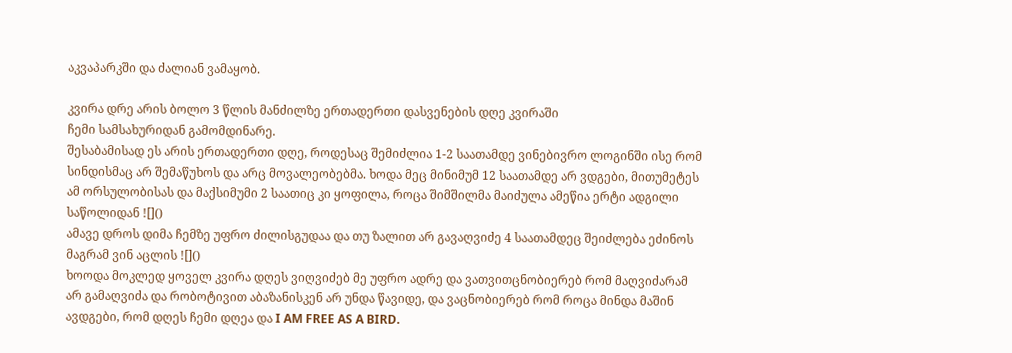აკვაპარკში და ძალიან ვამაყობ.

კვირა დრე არის ბოლო 3 წლის მანძილზე ერთადერთი დასვენების დღე კვირაში
ჩემი სამსახურიდან გამომდინარე.
შესაბამისად ეს არის ერთადერთი დღე, როდესაც შემიძლია 1-2 საათამდე ვინებივრო ლოგინში ისე რომ სინდისმაც არ შემაწუხოს და არც მოვალეობებმა. ხოდა მეც მინიმუმ 12 საათამდე არ ვდგები, მითუმეტეს ამ ორსულობისას და მაქსიმუმი 2 საათიც კი ყოფილა, როცა შიმშილმა მაიძულა ამეწია ერტი ადგილი საწოლიდან ![]()
ამავე დროს დიმა ჩემზე უფრო ძილისგუდაა და თუ ზალით არ გავაღვიძე 4 საათამდეც შეიძლება ეძინოს მაგრამ ვინ აცლის ![]()
ხოოდა მოკლედ ყოველ კვირა დღეს ვიღვიძებ მე უფრო ადრე და ვათვითცნობიერებ რომ მაღვიძარამ არ გამაღვიძა და რობოტივით აბაზანისკენ არ უნდა წავიდე, და ვაცნობიერებ რომ როცა მინდა მაშინ ავდგები, რომ დღეს ჩემი დღეა და I AM FREE AS A BIRD.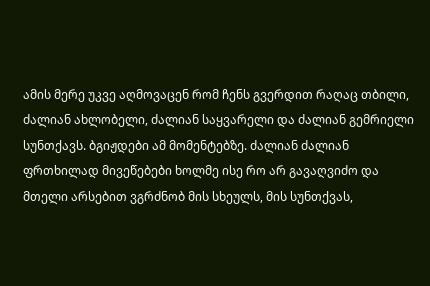ამის მერე უკვე აღმოვაცენ რომ ჩენს გვერდით რაღაც თბილი, ძალიან ახლობელი, ძალიან საყვარელი და ძალიან გემრიელი სუნთქავს. ბგიჟდები ამ მომენტებზე. ძალიან ძალიან ფრთხილად მივეწებები ხოლმე ისე რო არ გავაღვიძო და მთელი არსებით ვგრძნობ მის სხეულს, მის სუნთქვას,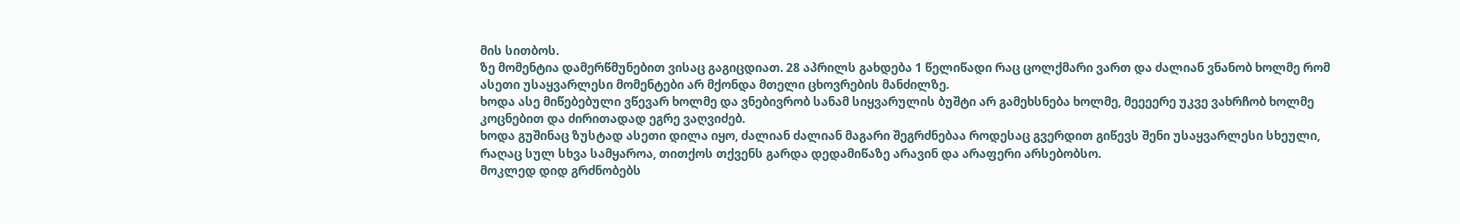მის სითბოს.
ზე მომენტია დამერწმუნებით ვისაც გაგიცდიათ. 28 აპრილს გახდება 1 წელიწადი რაც ცოლქმარი ვართ და ძალიან ვნანობ ხოლმე რომ ასეთი უსაყვარლესი მომენტები არ მქონდა მთელი ცხოვრების მანძილზე.
ხოდა ასე მიწებებული ვწევარ ხოლმე და ვნებივრობ სანამ სიყვარულის ბუშტი არ გამეხსნება ხოლმე, მეეეერე უკვე ვახრჩობ ხოლმე კოცნებით და ძირითადად ეგრე ვაღვიძებ.
ხოდა გუშინაც ზუსტად ასეთი დილა იყო, ძალიან ძალიან მაგარი შეგრძნებაა როდესაც გვერდით გიწევს შენი უსაყვარლესი სხეული, რაღაც სულ სხვა სამყაროა, თითქოს თქვენს გარდა დედამიწაზე არავინ და არაფერი არსებობსო.
მოკლედ დიდ გრძნობებს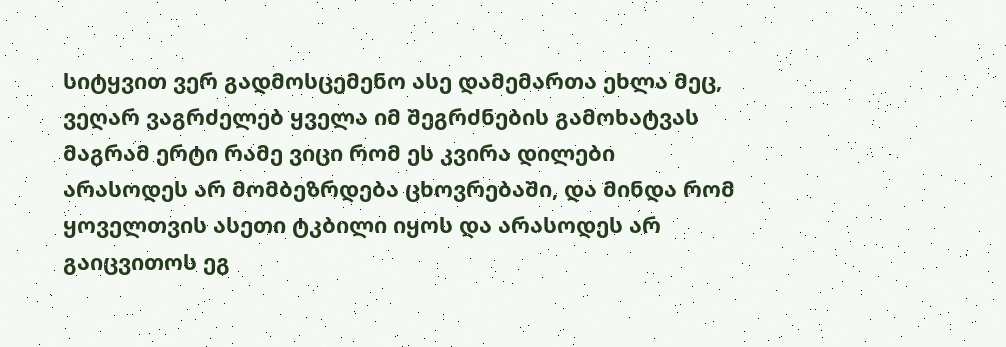სიტყვით ვერ გადმოსცემენო ასე დამემართა ეხლა მეც, ვეღარ ვაგრძელებ ყველა იმ შეგრძნების გამოხატვას მაგრამ ერტი რამე ვიცი რომ ეს კვირა დილები არასოდეს არ მომბეზრდება ცხოვრებაში, და მინდა რომ ყოველთვის ასეთი ტკბილი იყოს და არასოდეს არ გაიცვითოს ეგ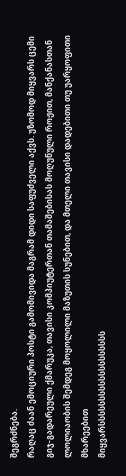შეგრძნება.
რაღაც ძაან ემოციური პოსტი გამომივიდა მაგრამ დიდი საფუძველი აქვს. უზომოდ მიყვარს ცემი გიჯ-გადარეული ქმარუკა, თავისი კომპიუტერთან თამაშებისას მოღუნული როჟით, მანქანასთან ლოლიაობის შემდეგ მოყოლილი მაზუთის სუნებით, და მთელი თავისი დადებითი თუ უარყოფითი მხარეებით
მიყვარსსსსსსსსსსსსსსსსსსს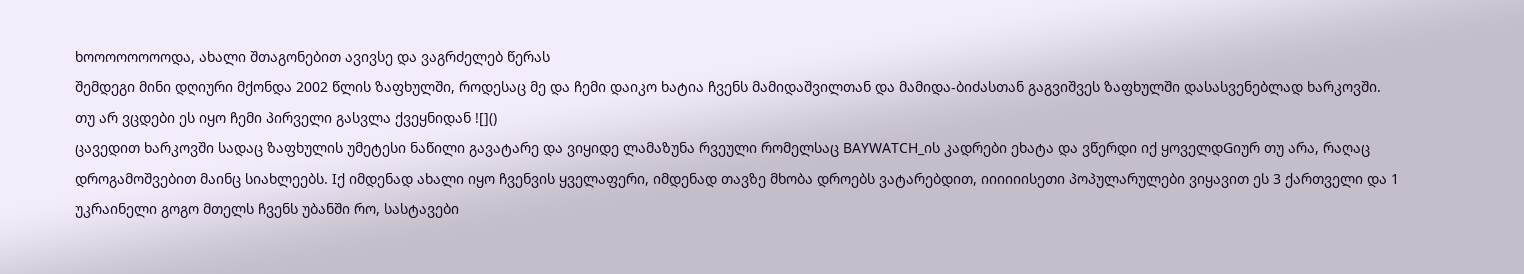ხოოოოოოოოდა, ახალი შთაგონებით ავივსე და ვაგრძელებ წერას
შემდეგი მინი დღიური მქონდა 2002 წლის ზაფხულში, როდესაც მე და ჩემი დაიკო ხატია ჩვენს მამიდაშვილთან და მამიდა-ბიძასთან გაგვიშვეს ზაფხულში დასასვენებლად ხარკოვში.
თუ არ ვცდები ეს იყო ჩემი პირველი გასვლა ქვეყნიდან ![]()
ცავედით ხარკოვში სადაც ზაფხულის უმეტესი ნაწილი გავატარე და ვიყიდე ლამაზუნა რვეული რომელსაც BAYWATCH_ის კადრები ეხატა და ვწერდი იქ ყოველდGიურ თუ არა, რაღაც დროგამოშვებით მაინც სიახლეებს. Iქ იმდენად ახალი იყო ჩვენვის ყველაფერი, იმდენად თავზე მხობა დროებს ვატარებდით, იიიიიისეთი პოპულარულები ვიყავით ეს 3 ქართველი და 1 უკრაინელი გოგო მთელს ჩვენს უბანში რო, სასტავები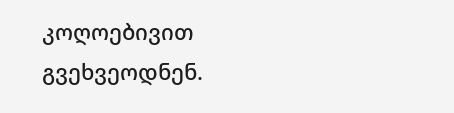კოღოებივით გვეხვეოდნენ.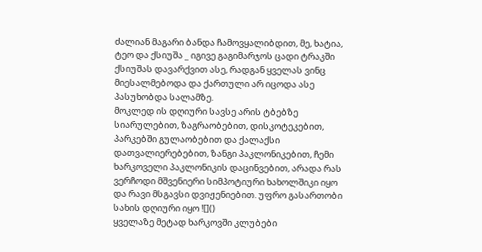ძალიან მაგარი ბანდა ჩამოვყალიბდით, მე, ხატია, ტეო და ქსიუშა _ იგივე გაგიმარჯოს ცადი ტრაკში
ქსიუშას დავარქვით ასე, რადგან ყველას ვინც მიესალმებოდა და ქართული არ იცოდა ასე პასუხობდა სალამზე.
მოკლედ ის დღიური სავსე არის ტბებზე სიარულებით, ზაგრაობებით, დისკოტეკებით, პარკებში გულაობებით და ქალაქსი დათვალიერებებით, ზანგი პაკლონიკებით, ჩემი ხარკოველი პაკლონიკის დაცინვებით, არადა რას ვერჩოდი მშვენიერი სიმპოტიური ხახოლშიკი იყო
და რავი მსგავსი დვიჟენიებით. უფრო გასართობი სახის დღიური იყო ![]()
ყველაზე მეტად ხარკოვში კლუბები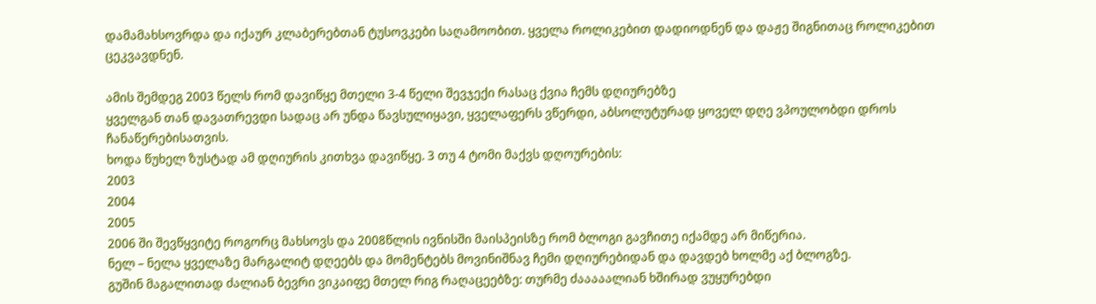დამამახსოვრდა და იქაურ კლაბერებთან ტუსოვკები საღამოობით. ყველა როლიკებით დადიოდნენ და დაჟე შიგნითაც როლიკებით ცეკვავდნენ.

ამის შემდეგ 2003 წელს რომ დავიწყე მთელი 3-4 წელი შევჯექი რასაც ქვია ჩემს დღიურებზე
ყველგან თან დავათრევდი სადაც არ უნდა წავსულიყავი, ყველაფერს ვწერდი, აბსოლუტურად ყოველ დღე ვპოულობდი დროს ჩანაწერებისათვის.
ხოდა წუხელ ზუსტად ამ დღიურის კითხვა დავიწყე. 3 თუ 4 ტომი მაქვს დღოურების:
2003
2004
2005
2006 ში შევწყვიტე როგორც მახსოვს და 2008წლის ივნისში მაისპეისზე რომ ბლოგი გავჩითე იქამდე არ მიწერია.
ნელ – ნელა ყველაზე მარგალიტ დღეებს და მომენტებს მოვინიშნავ ჩემი დღიურებიდან და დავდებ ხოლმე აქ ბლოგზე.
გუშინ მაგალითად ძალიან ბევრი ვიკაიფე მთელ რიგ რაღაცეებზე: თურმე ძააააალიან ხშირად ვუყურებდი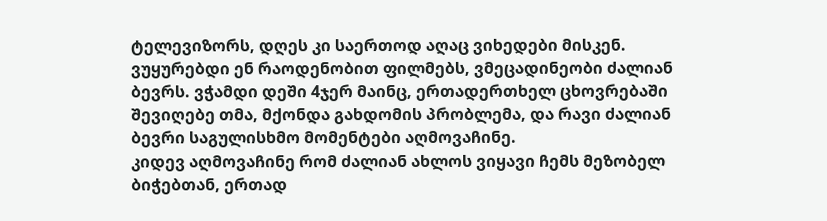ტელევიზორს, დღეს კი საერთოდ აღაც ვიხედები მისკენ. ვუყურებდი ენ რაოდენობით ფილმებს, ვმეცადინეობი ძალიან ბევრს. ვჭამდი დეში 4ჯერ მაინც, ერთადერთხელ ცხოვრებაში შევიღებე თმა, მქონდა გახდომის პრობლემა, და რავი ძალიან ბევრი საგულისხმო მომენტები აღმოვაჩინე.
კიდევ აღმოვაჩინე რომ ძალიან ახლოს ვიყავი ჩემს მეზობელ ბიჭებთან, ერთად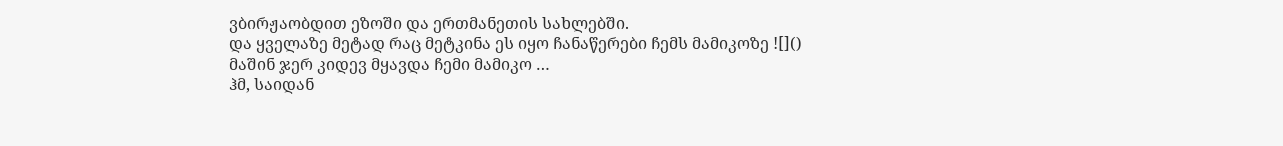ვბირჟაობდით ეზოში და ერთმანეთის სახლებში.
და ყველაზე მეტად რაც მეტკინა ეს იყო ჩანაწერები ჩემს მამიკოზე ![]()
მაშინ ჯერ კიდევ მყავდა ჩემი მამიკო …
ჰმ, საიდან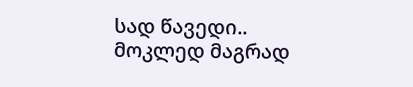სად წავედი..
მოკლედ მაგრად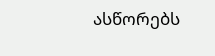ასწორებს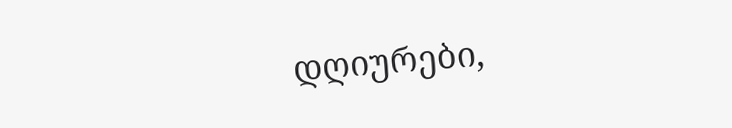დღიურები,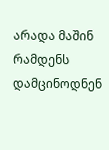არადა მაშინ რამდენს დამცინოდნენ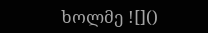ხოლმე ![]()